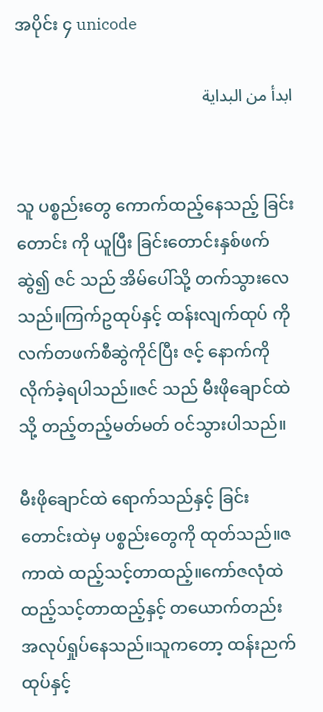အပိုင်း ၄ unicode

ابدأ من البداية


သူ ပစ္စည်းတွေ ကောက်ထည့်နေသည့် ခြင်းတောင်း ကို ယူပြီး ခြင်းတောင်းနှစ်ဖက် ဆွဲ၍ ဇင် သည် အိမ်ပေါ်သို့ တက်သွားလေသည်။ကြက်ဥထုပ်နှင့် ထန်းလျက်ထုပ် ကို လက်တဖက်စီဆွဲကိုင်ပြီး ဇင့် နောက်ကို လိုက်ခဲ့ရပါသည်။ဇင် သည် မီးဖိုချောင်ထဲသို့ တည့်တည့်မတ်မတ် ဝင်သွားပါသည်။

မီးဖိုချောင်ထဲ ရောက်သည်နှင့် ခြင်းတောင်းထဲမှ ပစ္စည်းတွေကို ထုတ်သည်။ဇကာထဲ ထည့်သင့်တာထည့်။ကော်ဇလုံထဲ ထည့်သင့်တာထည့်နှင့် တယောက်တည်း အလုပ်ရှုပ်နေသည်။သူကတော့ ထန်းညက်ထုပ်နှင့်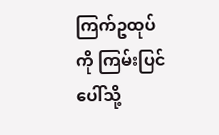ကြက်ဥထုပ်ကို ကြမ်းပြင်ပေါ်သို့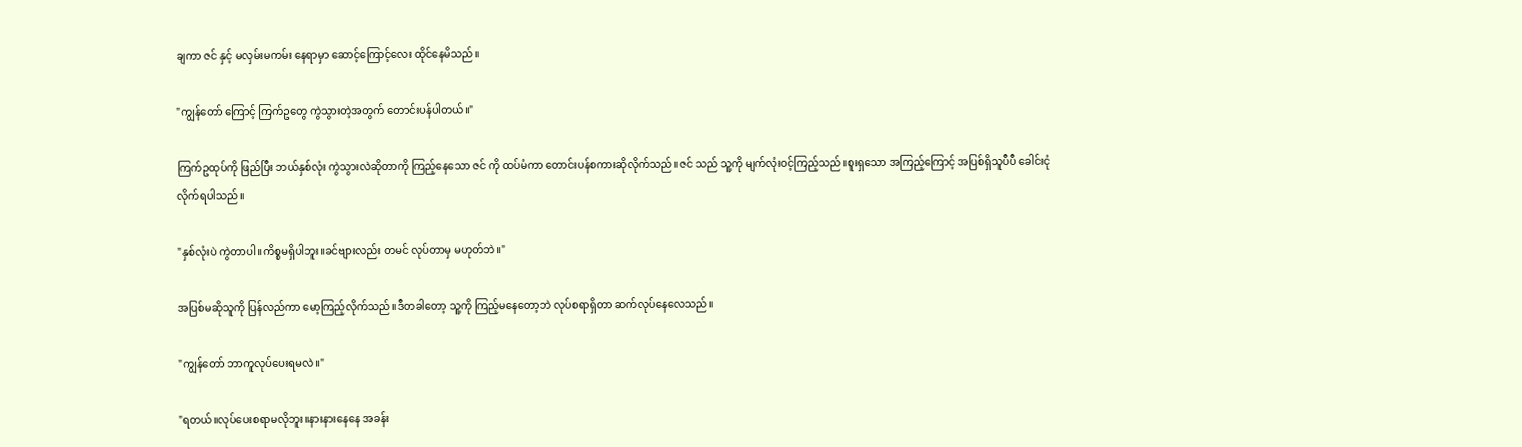ချကာ ဇင် နှင့် မလှမ်းမကမ်း နေရာမှာ ဆောင့်ကြောင့်လေး ထိုင်နေမိသည်။

"ကျွန်တော် ကြောင့် ကြက်ဥတွေ ကွဲသွားတဲ့အတွက် တောင်းပန်ပါတယ်။"

ကြက်ဥထုပ်ကို ဖြည်ပြီး ဘယ်နှစ်လုံး ကွဲသွားလဲဆိုတာကို ကြည့်နေသော ဇင် ကို ထပ်မံကာ တောင်းပန်စကားဆိုလိုက်သည်။ဇင် သည် သူ့ကို မျက်လုံးဝင့်ကြည့်သည်။စူးရှသော အကြည့်ကြောင့် အပြစ်ရှိသူပီပီ ခေါင်းငုံလိုက်ရပါသည်။

"နှစ်လုံးပဲ ကွဲတာပါ။ကိစ္စမရှိပါဘူး။ခင်ဗျားလည်း တမင် လုပ်တာမှ မဟုတ်ဘဲ။"

အပြစ်မဆိုသူကို ပြန်လည်ကာ မော့ကြည့်လိုက်သည်။ဒီတခါတော့ သူ့ကို ကြည့်မနေတော့ဘဲ လုပ်စရာရှိတာ ဆက်လုပ်နေလေသည်။

"ကျွန်တော် ဘာကူလုပ်ပေးရမလဲ။"

"ရတယ်။လုပ်ပေးစရာမလိုဘူး။နားနားနေနေ အခန်း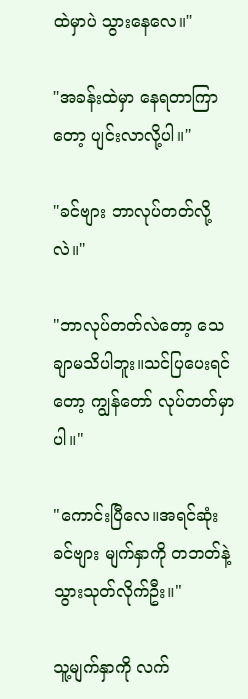ထဲမှာပဲ သွားနေလေ။"

"အခန်းထဲမှာ နေရတာကြာတော့ ပျင်းလာလို့ပါ။"

"ခင်ဗျား ဘာလုပ်တတ်လို့လဲ။"

"ဘာလုပ်တတ်လဲတော့ သေချာမသိပါဘူး။သင်ပြပေးရင်တော့ ကျွန်တော် လုပ်တတ်မှာပါ။"

"ကောင်းပြီလေ။အရင်ဆုံး ခင်ဗျား မျက်နှာကို တဘတ်နဲ့ သွားသုတ်လိုက်ဦး။"

သူ့မျက်နှာကို လက်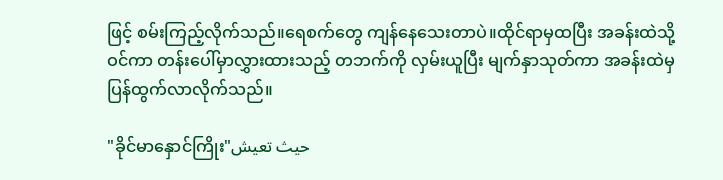ဖြင့် စမ်းကြည့်လိုက်သည်။ရေစက်တွေ ကျန်နေသေးတာပဲ။ထိုင်ရာမှထပြီး အခန်းထဲသို့ ဝင်ကာ တန်းပေါ်မှာလွှားထားသည့် တဘက်ကို လှမ်းယူပြီး မျက်နှာသုတ်ကာ အခန်းထဲမှ ပြန်ထွက်လာလိုက်သည်။

"ခိုင်မာနှောင်ကြိုး"حيث تعيش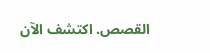القصص. اكتشف الآن